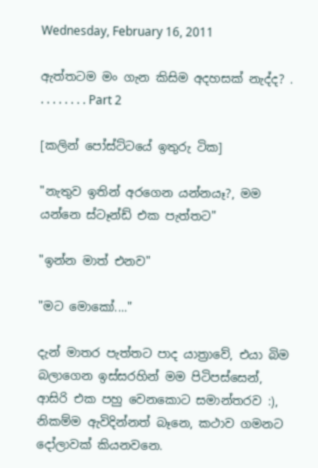Wednesday, February 16, 2011

ඇත්තටම මං ගැන කිසිම අදහසක් නැද්ද? . . . . . . . . . Part 2

[කලින් පෝස්ට්ටයේ ඉතුරු ටික]

"නැතුව ඉතින් අරගෙන යන්නයෑ?, මම යන්නෙ ස්ටෑන්ඩ් එක පැත්තට"

"ඉන්න මාත් එනව"

"මට මොකෝ...."

දැන් මාතර පැත්තට පාද යාත්‍රාවේ, එයා බිම බලාගෙන ඉස්සරහින් මම පිටිපස්සෙන්, ආසිරි එක පහු වෙනකොට සමාන්තරව :), නිකම්ම ඇවිදින්නත් බෑනෙ, කථාව ගමනට දෝලාවක් කියනවනෙ.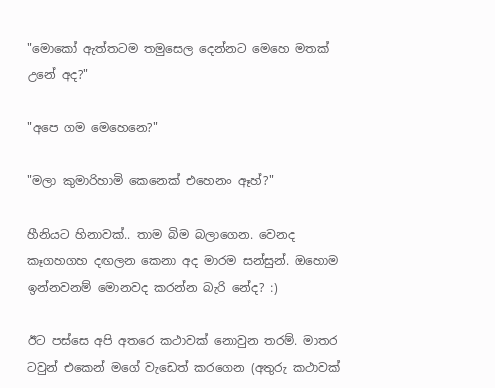"මොකෝ ඇත්තටම තමුසෙල දෙන්නට මෙහෙ මතක් උනේ අද?"

"අපෙ ගම මෙහෙනෙ?"

"මලා කුමාරිහාමි කෙනෙක් එහෙනං ඈහ්?"

හීනියට හිනාවක්.. තාම බිම බලාගෙන. වෙනද කෑගහගහ දඟලන කෙනා අද මාරම සන්සුන්. ඔහොම ඉන්නවනම් මොනවද කරන්න බැරි නේද? :)

ඊට පස්සෙ අපි අතරෙ කථාවක් නොවුන තරම්. මාතර ටවුන් එකෙන් මගේ වැඩෙත් කරගෙන (අතුරු කථාවක්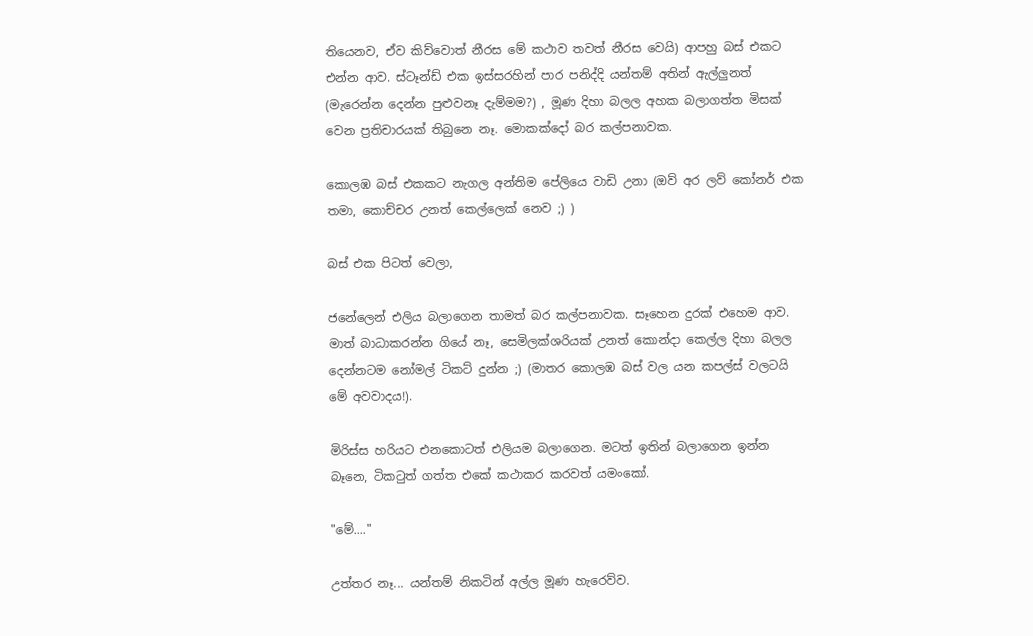තියෙනව, ඒව කිව්වොත් නීරස මේ කථාව තවත් නීරස වෙයි) ආපහු බස් එකට එන්න ආව. ස්ටෑන්ඩ් එක ඉස්සරහින් පාර පනිද්දි යන්තම් අතින් ඇල්ලුනත් (මැරෙන්න දෙන්න පුළුවනෑ දැම්මම?) , මූණ දිහා බලල අහක බලාගත්ත මිසක් වෙන ප්‍රතිචාරයක් තිබුනෙ නෑ. මොකක්දෝ බර කල්පනාවක.

කොලඹ බස් එකකට නැගල අන්තිම පේලියෙ වාඩි උනා (ඔව් අර ලව් කෝනර් එක තමා, කොච්චර උනත් කෙල්ලෙක් නෙව ;) )

බස් එක පිටත් වෙලා,

ජනේලෙන් එලිය බලාගෙන තාමත් බර කල්පනාවක. සෑහෙන දුරක් එහෙම ආව. මාත් බාධාකරන්න ගියේ නෑ, සෙමිලක්ශරියක් උනත් කොන්දා කෙල්ල දිහා බලල දෙන්නටම නෝමල් ටිකට් දුන්න ;) (මාතර කොලඹ බස් වල යන කපල්ස් වලටයි මේ අවවාදය!).

මිරිස්ස හරියට එනකොටත් එලියම බලාගෙන. මටත් ඉතින් බලාගෙන ඉන්න බෑනෙ, ටිකටුත් ගත්ත එකේ කථාකර කරවත් යමංකෝ.

"මේ...."

උත්තර නෑ... යන්තම් නිකටින් අල්ල මූණ හැරෙව්ව.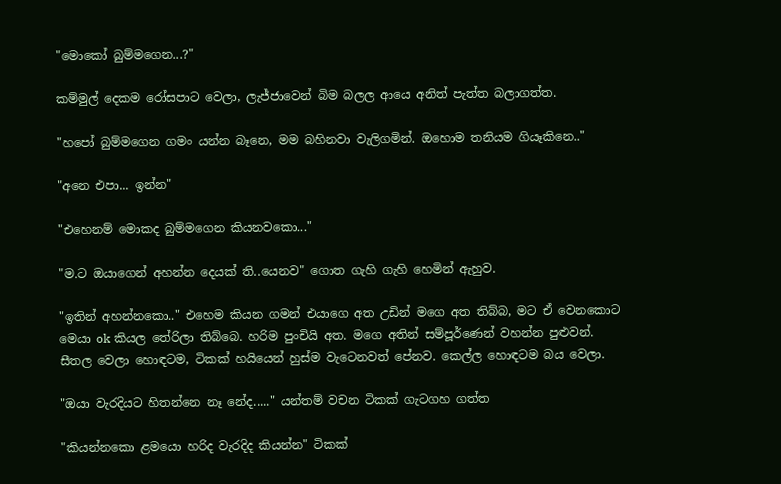"මොකෝ බුම්මගෙන...?"

කම්මුල් දෙකම රෝසපාට වෙලා, ලැජ්ජාවෙන් බිම බලල ආයෙ අනිත් පැත්ත බලාගත්ත.

"හපෝ බුම්මගෙන ගමං යන්න බෑනෙ, මම බහිනවා වැලිගමින්. ඔහොම තනියම ගියෑකිනෙ.."

"අනෙ එපා... ඉන්න"

"එහෙනම් මොකද බුම්මගෙන කියනවකො..."

"ම.ට ඔයාගෙන් අහන්න දෙයක් ති..යෙනව" ගොත ගැහි ගැහි හෙමින් ඇහුව.

"ඉතින් අහන්නකො.." එහෙම කියන ගමන් එයාගෙ අත උඩින් මගෙ අත තිබ්බ, මට ඒ වෙනකොට මෙයා ok කියල තේරිලා තිබ්බෙ. හරිම පුංචියි අත. මගෙ අතින් සම්පූර්ණෙන් වහන්න පුළුවන්. සීතල වෙලා හොඳටම, ටිකක් හයියෙන් හුස්ම වැටෙනවත් පේනව. කෙල්ල හොඳටම බය වෙලා.

"ඔයා වැරදියට හිතන්නෙ නෑ නේද....." යන්තම් වචන ටිකක් ගැටගහ ගත්ත

"කියන්නකො ළමයො හරිද වැරදිද කියන්න" ටිකක්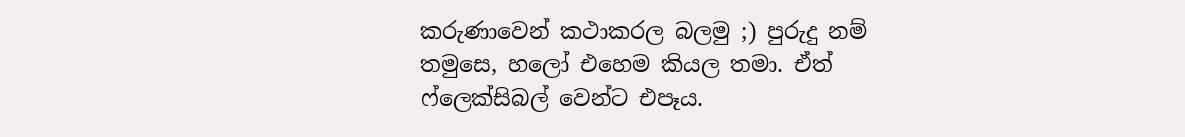කරුණාවෙන් කථාකරල බලමු ;) පුරුදු නම් තමුසෙ, හලෝ එහෙම කියල තමා. ඒත් ෆ්ලෙක්සිබල් වෙන්ට එපෑය.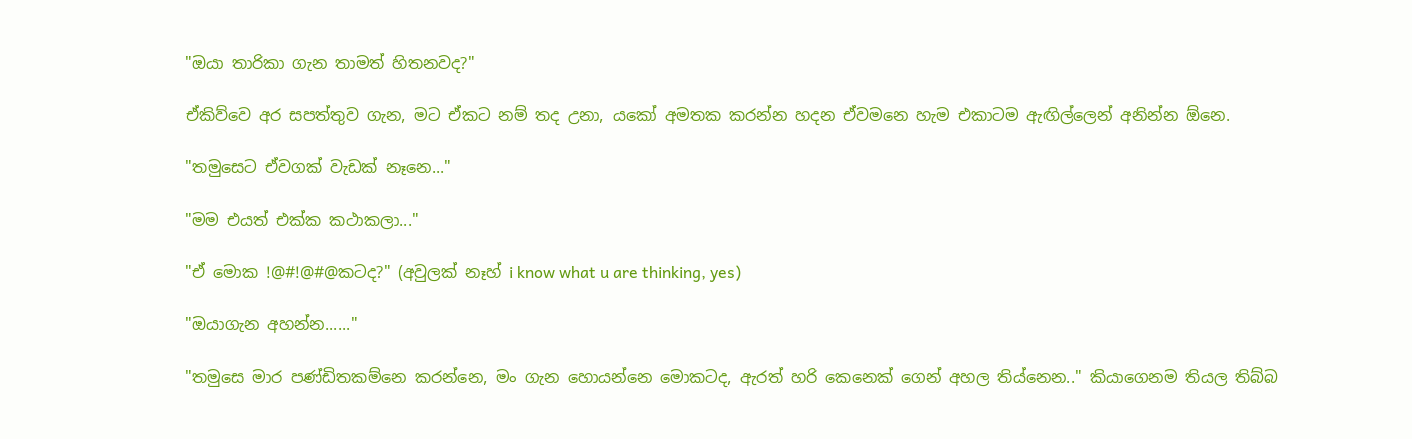"ඔයා තාරිකා ගැන තාමත් හිතනවද?"

ඒකිව්වෙ අර සපත්තුව ගැන, මට ඒකට නම් තද උනා, යකෝ අමතක කරන්න හදන ඒවමනෙ හැම එකාටම ඇඟිල්ලෙන් අනින්න ඕනෙ.

"තමුසෙට ඒවගක් වැඩක් නෑනෙ..."

"මම එයත් එක්ක කථාකලා..."

"ඒ මොක !@#!@#@කටද?" (අවුලක් නෑහ් i know what u are thinking, yes)

"ඔයාගැන අහන්න......"

"තමුසෙ මාර පණ්ඩිතකම්නෙ කරන්නෙ, මං ගැන හොයන්නෙ මොකටද, ඇරත් හරි කෙනෙක් ගෙන් අහල තිය්නෙන.." කියාගෙනම තියල තිබ්බ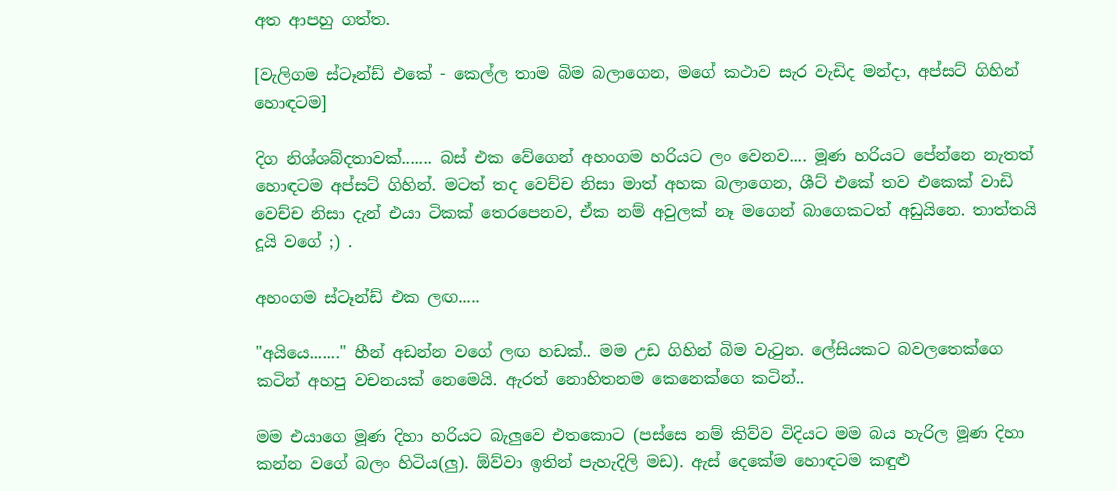අත ආපහු ගත්ත.

[වැලිගම ස්ටෑන්ඩ් එකේ - කෙල්ල තාම බිම බලාගෙන, මගේ කථාව සැර වැඩිද මන්දා, අප්සට් ගිහින් හොඳටම]

දිග නිශ්ශබ්දතාවක්....... බස් එක වේගෙන් අහංගම හරියට ලං වෙනව.... මූණ හරියට පේන්නෙ නැතත් හොඳටම අප්සට් ගිහින්. මටත් තද වෙච්ච නිසා මාත් අහක බලාගෙන, ශීට් එකේ තව එකෙක් වාඩි වෙච්ච නිසා දැන් එයා ටිකක් තෙරපෙනව, ඒක නම් අවුලක් නෑ මගෙන් බාගෙකටත් අඩුයිනෙ. තාත්තයි දූයි වගේ ;) .

අහංගම ස්ටෑන්ඩ් එක ලඟ.....

"අයියෙ......." හීන් අඩන්න වගේ ලඟ හඩක්.. මම උඩ ගිහින් බිම වැටුන. ලේසියකට බවලතෙක්ගෙ කටින් අහපු වචනයක් නෙමෙයි. ඇරත් නොහිතනම කෙනෙක්ගෙ කටින්..

මම එයාගෙ මූණ දිහා හරියට බැලුවෙ එතකොට (පස්සෙ නම් කිව්ව විදියට මම බය හැරිල මූණ දිහා කන්න වගේ බලං හිටිය(ලු). ඕව්වා ඉතින් පැහැදිලි මඩ). ඇස් දෙකේම හොඳටම කඳුළු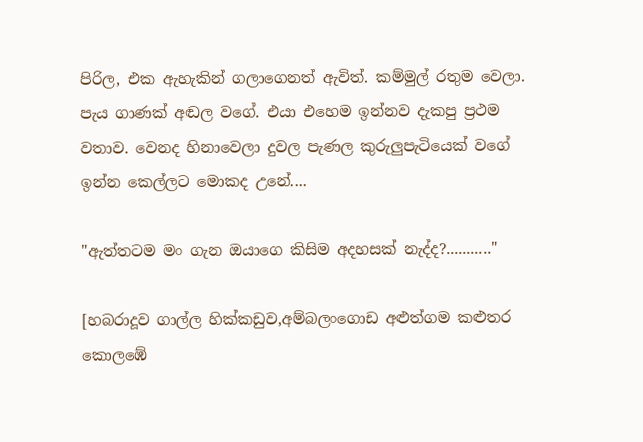පිරිල, එක ඇහැකින් ගලාගෙනත් ඇවිත්. කම්මුල් රතුම වෙලා. පැය ගාණක් අඬල වගේ. එයා එහෙම ඉන්නව දැකපු ප්‍රථම වතාව. වෙනද හිනාවෙලා දුවල පැණල කුරුලුපැටියෙක් වගේ ඉන්න කෙල්ලට මොකද උනේ....

"ඇත්තටම මං ගැන ඔයාගෙ කිසිම අදහසක් නැද්ද?..........."

[හබරාදූව ගාල්ල හික්කඩුව,අම්බලංගොඩ අළුත්ගම කළුතර කොලඹේ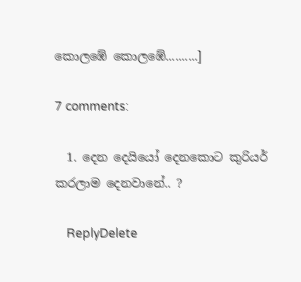කොලඹේ කොලඹේ..........]

7 comments:

  1. දෙන දෙයියෝ දෙනකොට කුරියර් කරලාම දෙනවානේ.. ?

    ReplyDelete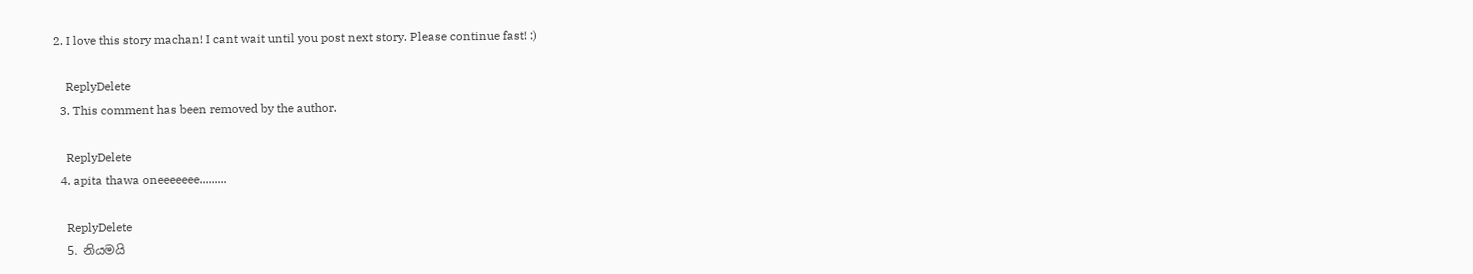2. I love this story machan! I cant wait until you post next story. Please continue fast! :)

    ReplyDelete
  3. This comment has been removed by the author.

    ReplyDelete
  4. apita thawa oneeeeeee.........

    ReplyDelete
  5. නියමයි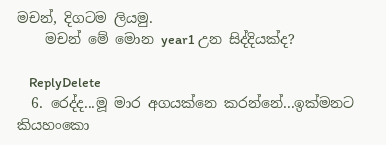මචන්, දිගටම ලියමු.
    මචන් මේ මොන year1 උන සිද්දියක්ද?

    ReplyDelete
  6. රෙද්ද...මූ මාර අගයක්නෙ කරන්නේ...ඉක්මනට කියහංකො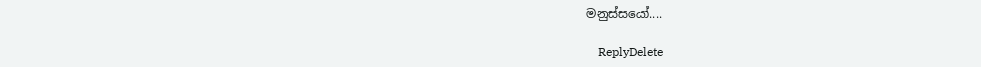මනුස්සයෝ....

    ReplyDelete